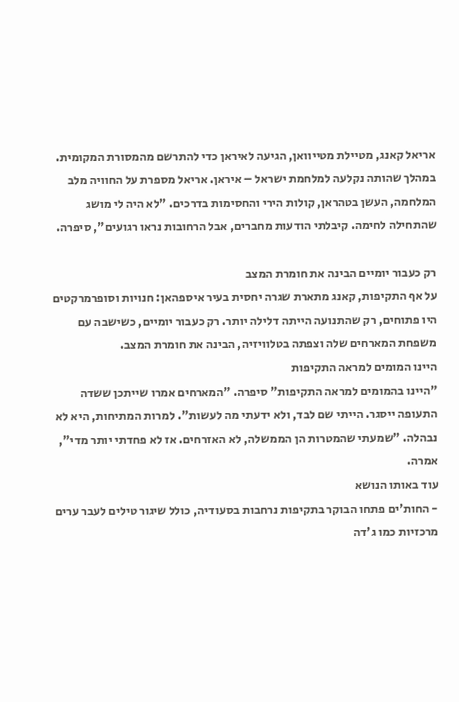אריאל קאנג, מטיילת מטייוואן, הגיעה לאיראן כדי להתרשם מהמסורת המקומית. במהלך שהותה נקלעה למלחמת ישראל – איראן. אריאל מספרת על החוויה מלב המלחמה, העשן בטהראן, קולות הירי והחסימות בדרכים. "לא היה לי מושג שהתחילה לחימה. קיבלתי הודעות מחברים, אבל הרחובות נראו רגועים", סיפרה.

רק כעבור יומיים הבינה את חומרת המצב
על אף התקיפות, קאנג מתארת שגרה יחסית בעיר איספהאן: חנויות וסופרמרקטים היו פתוחים, רק שהתנועה הייתה דלילה יותר. רק כעבור יומיים, כשישבה עם משפחת המארחים שלה וצפתה בטלוויזיה, הבינה את חומרת המצב.
היינו המומים למראה התקיפות
"היינו בהמומים למראה התקיפות" סיפרה. "המארחים אמרו שייתכן ששדה התעופה ייסגר. הייתי שם לבד, ולא ידעתי מה לעשות". למרות המתיחות, היא לא נבהלה. "שמעתי שהמטרות הן הממשלה, לא האזרחים. אז לא פחדתי יותר מדי", אמרה.
עוד באותו הנושא
- החות'ים פתחו הבוקר בתקיפות נרחבות בסעודיה, כולל שיגור טילים לעבר ערים מרכזיות כמו ג'דה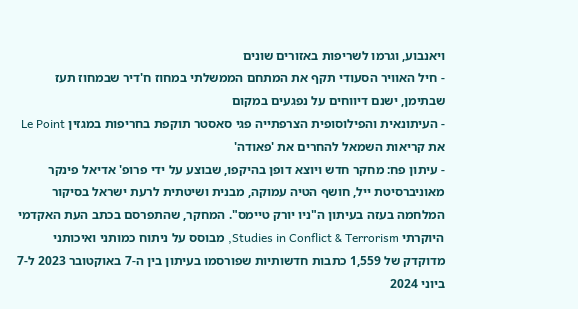ויאנבוע, וגרמו לשריפות באזורים שונים
- חיל האוויר הסעודי תקף את המתחם הממשלתי במחוז ח'דיר שבמחוז תעז שבתימן, ישנם דיווחים על נפגעים במקום
- העיתונאית והפילוסופית הצרפתייה פגי סאסטר תוקפת בחריפות במגזין Le Point את קריאות השמאל להחרים את 'פאודה'
- עיתון פח: מחקר חדש ויוצא דופן בהיקפו, שבוצע על ידי פרופ' אדיאל פינקר מאוניברסיטת ייל, חושף הטיה עמוקה, מבנית ושיטתית לרעת ישראל בסיקור המלחמה בעזה בעיתון ה"ניו יורק טיימס". המחקר, שהתפרסם בכתב העת האקדמי היוקרתי Studies in Conflict & Terrorism, מבוסס על ניתוח כמותני ואיכותני מדוקדק של 1,559 כתבות חדשותיות שפורסמו בעיתון בין ה-7 באוקטובר 2023 ל-7 ביוני 2024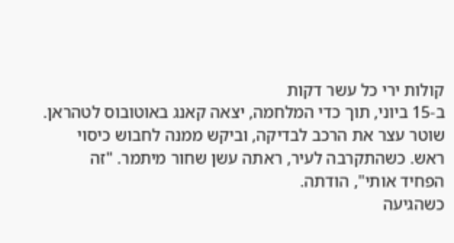קולות ירי כל עשר דקות
ב-15 ביוני, תוך כדי המלחמה, יצאה קאנג באוטובוס לטהראן. שוטר עצר את הרכב לבדיקה, וביקש ממנה לחבוש כיסוי ראש. כשהתקרבה לעיר, ראתה עשן שחור מיתמר. "זה הפחיד אותי", הודתה.
כשהגיעה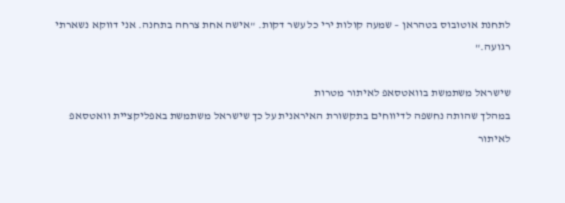לתחנת אוטובוס בטהראן – שמעה קולות ירי כל עשר דקות. "אישה אחת צרחה בתחנה. אני דווקא נשארתי רגועה."

שישראל משתמשת בוואטסאפ לאיתור מטרות
במהלך שהותה נחשפה לדיווחים בתקשורת האיראנית על כך שישראל משתמשת באפליקציית וואטסאפ לאיתור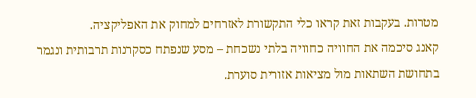מטרות. בעקבות זאת קראו כלי התקשורת לאזרחים למחוק את האפליקציה.
קאנג סיכמה את החוויה כחוויה בלתי נשכחת – מסע שנפתח כסקרנות תרבותית ונגמר בתחושת השתאות מול מציאות אזורית סוערת.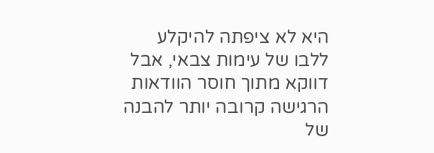היא לא ציפתה להיקלע ללבו של עימות צבאי, אבל דווקא מתוך חוסר הוודאות הרגישה קרובה יותר להבנה של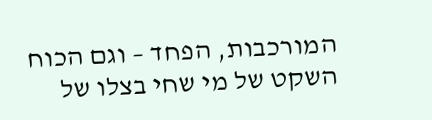המורכבות, הפחד – וגם הכוח השקט של מי שחי בצלו של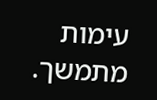עימות מתמשך.